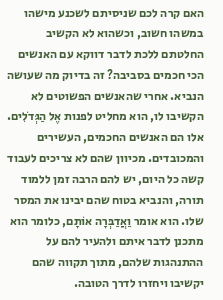האם קרה לכם שניסיתם לשכנע מישהו במשהו חשוב, וכשהוא לא הקשיב החלטתם ללכת לדבר דווקא עם האנשים הכי חכמים בסביבה? זה בדיוק מה שעושה הנביא. אחרי שהאנשים הפשוטים לא הקשיבו לו, הוא מחליט לפנות אֶל הַגְּדֹלִים. אלו הם האנשים החכמים, העשירים והמכובדים. מכיוון שהם לא צריכים לעבוד קשה כל היום, יש להם הרבה זמן ללמוד תורה, והנביא בטוח שהם יבינו את המסר שלו. הוא אומר וַאֲדַבְּרָה אוֹתָם, כלומר הוא מתכנן לדבר איתם ולהעיר להם על ההתנהגות שלהם, מתוך תקווה שהם יקשיבו ויחזרו לדרך הטובה.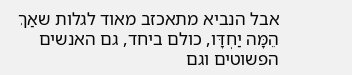אבל הנביא מתאכזב מאוד לגלות שאַךְ הֵמָּה יַחְדָּו, כולם ביחד, גם האנשים הפשוטים וגם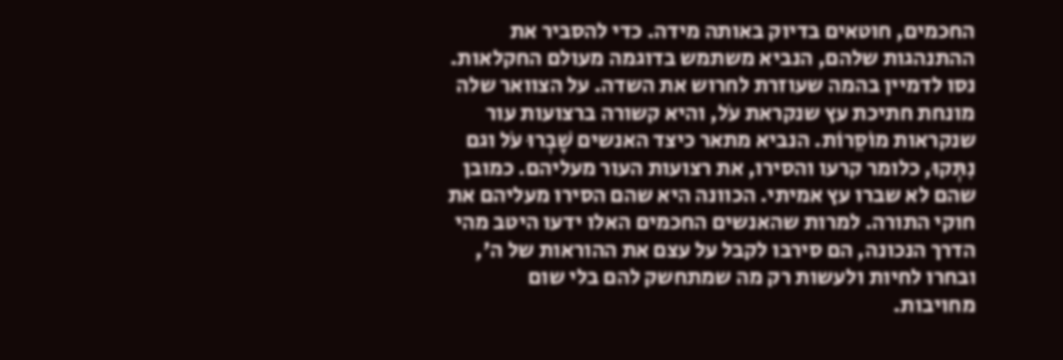החכמים, חוטאים בדיוק באותה מידה. כדי להסביר את ההתנהגות שלהם, הנביא משתמש בדוגמה מעולם החקלאות. נסו לדמיין בהמה שעוזרת לחרוש את השדה. על הצוואר שלה מונחת חתיכת עץ שנקראת עֹל, והיא קשורה ברצועות עור שנקראות מוֹסֵרוֹת. הנביא מתאר כיצד האנשים שָׁבְרוּ עֹל וגם נִתְּקוּ, כלומר קרעו והסירו, את רצועות העור מעליהם. כמובן שהם לא שברו עץ אמיתי. הכוונה היא שהם הסירו מעליהם את חוקי התורה. למרות שהאנשים החכמים האלו ידעו היטב מהי הדרך הנכונה, הם סירבו לקבל על עצם את ההוראות של ה', ובחרו לחיות ולעשות רק מה שמתחשק להם בלי שום מחויבות.